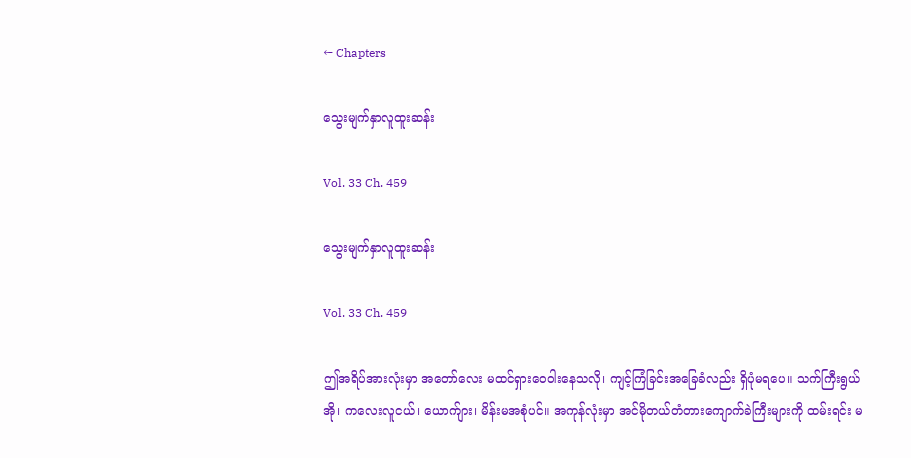← Chapters

သွေးမျက်နှာလူထူးဆန်း

Vol. 33 Ch. 459

သွေးမျက်နှာလူထူးဆန်း

Vol. 33 Ch. 459

ဤအရိပ်အားလုံးမှာ အတော်လေး ‌‌မထင်ရှားဝေဝါးနေသလို၊ ကျင့်ကြံခြင်းအ‌‌ခြေခံလည်း ရှိပုံမရပေ။ သက်ကြီးရွယ်အို၊ ကလေးလူငယ်၊ ယောက်ျား၊ မိန်းမအစုံပင်။ အကုန်လုံးမှာ အင်မိုတယ်တံတားကျောက်ခဲကြီးများကို ထမ်းရင်း မ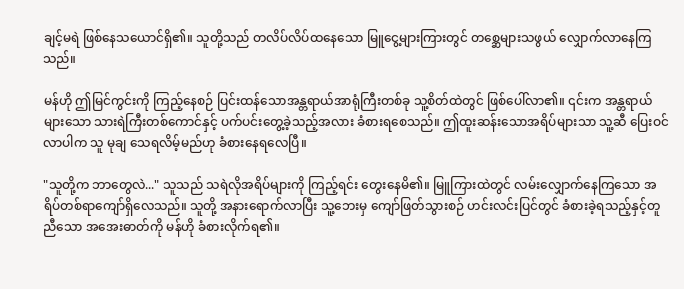ချင့်မရဲ ဖြစ်နေသယောင်ရှိ၏။ သူတို့သည် တလိပ်လိပ်ထနေသော မြူငွေ့များကြားတွင် တစ္ဆေများသဖွယ် လျှောက်လာနေကြသည်။

မန်ဟို ဤမြင်ကွင်းကို ကြည့်နေစဉ် ပြင်းထန်သောအန္တရာယ်အာရုံကြီးတစ်ခု သူ့စိတ်ထဲတွင် ဖြစ်ပေါ်လာ၏။ ၎င်းက အန္တရာယ်များသော သားရဲကြီးတစ်ကောင်နှင့် ပက်ပင်းတွေ့ခဲ့သည့်အလား ခံစားရစေသည်။ ဤထူးဆန်းသောအရိပ်များသာ သူ့ဆီ ပြေးဝင်လာပါက သူ မုချ သေရလိမ့်မည်ဟု ခံစားနေရလေပြီ။

"သူတို့က ဘာတွေလဲ..." သူသည် သရဲလိုအရိပ်များကို ကြည့်ရင်း တွေးနေမိ၏။ မြူကြားထဲတွင် လမ်းလျှောက်နေကြသော အရိပ်တစ်ရာကျော်ရှိလေသည်။ သူတို့ အနားရောက်လာပြီး သူ့ဘေးမှ ကျော်ဖြတ်သွားစဉ် ဟင်းလင်းပြင်တွင် ခံစားခဲ့ရသည့်နှင့်တူညီသော အအေးဓာတ်ကို မန်ဟို ခံစားလိုက်ရ၏။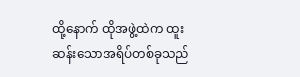ထို့နောက် ထိုအဖွဲ့ထဲက ထူးဆန်းသောအရိပ်တစ်ခုသည်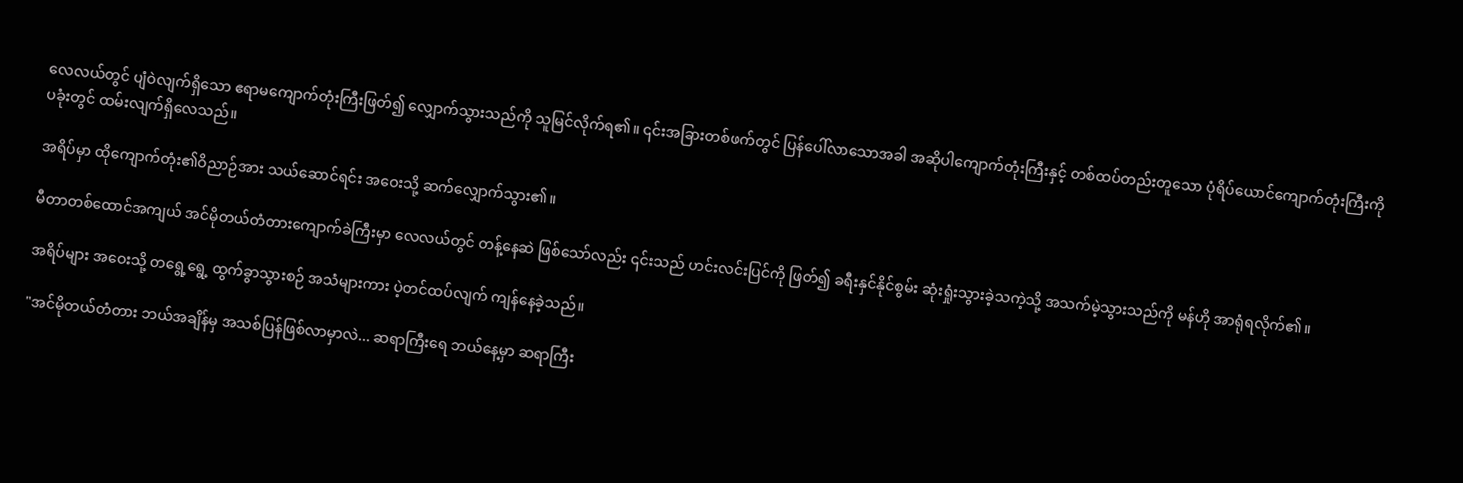လေလယ်တွင် ပျံဝဲလျက်ရှိသော ဧရာမကျောက်တုံးကြီးဖြတ်၍ လျှောက်သွားသည်ကို သူမြင်လိုက်ရ၏။ ၎င်းအခြားတစ်ဖက်တွင် ပြန်ပေါ်လာသောအခါ အဆိုပါကျောက်တုံးကြီးနှင့် တစ်ထပ်တည်းတူသော ‌‌ပုံရိပ်ယောင်ကျောက်တုံးကြီးကို ပခုံးတွင် ထမ်းလျက်ရှိလေသည်။

အရိပ်မှာ ထိုကျောက်တုံး၏ဝိညာဉ်အား သယ်ဆောင်ရင်း အဝေးသို့ ဆက်လျှောက်သွား၏။

မီတာတစ်ထောင်အကျယ် အင်မိုတယ်တံတားကျောက်ခဲကြီးမှာ လေလယ်တွင် တန့်နေဆဲ ဖြစ်သော်လည်း ၎င်းသည် ဟင်းလင်းပြင်ကို ဖြတ်၍ ခရီးနှင်နိုင်စွမ်း ဆုံးရှုံးသွားခဲ့သကဲ့သို့ အသက်မဲ့သွားသည်ကို မန်ဟို အာရုံရလိုက်၏။

အရိပ်များ အဝေးသို့ တရွေ့ရွေ့ ထွက်ခွာသွားစဉ် အသံများကား ပဲ့တင်ထပ်လျက် ကျန်နေခဲ့သည်။

"အင်မိုတယ်တံတား ဘယ်အချိန်မှ အသစ်ပြန်ဖြစ်လာမှာလဲ... ဆရာကြီးရေ ဘယ်နေ့‌မှာ ဆရာကြီး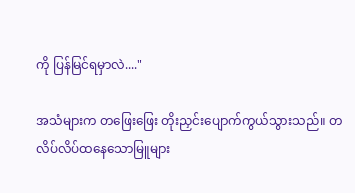ကို ပြန်မြင်ရမှာလဲ...."

အသံများက တဖြေးဖြေး တိုးညှင်းပျောက်ကွယ်သွားသည်။ တလိပ်လိပ်ထနေသောမြူများ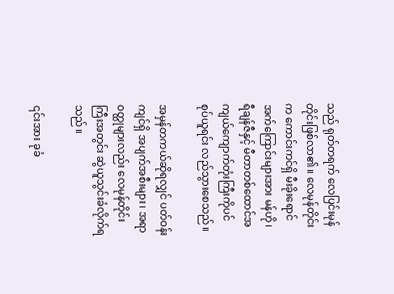သည် ရုတ်တရက် လေပြင်းမုန်တိုင်းဖြစ်လာ၏။ လေမုန်တိုင်းက ကောင်းကင်ရှိ မီးခိုးရောင်အက်ကြောင်းများအား မန်ဟို၊ ရီချန်ဇီနှင့် မီတာတစ်ထောင်အကျယ်ကျောက်တုံးကြီးကိုပင် စုပ်ယူရင်း လည်သွားစေသည်။

အမှန်တကယ်ဆိုရလျှင် ပတ်ဝန်းကျင်ရှိ အပျက်အစီးများ၊ အရာဝတ္ထုများလည်း လေမုန်တိုင်းကြီးအတွင်း ဆွဲယူသွင်းခံလိုက်ရသည်။

၎င်းအား ခုခံ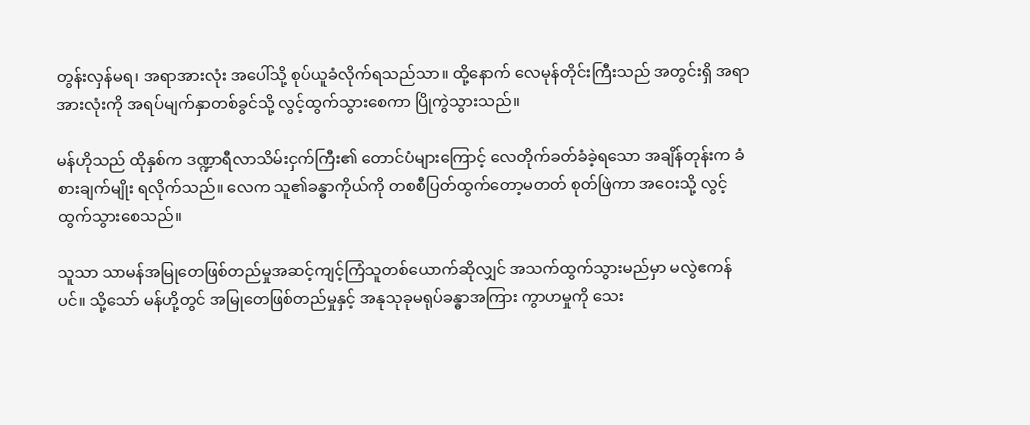တွန်းလှန်မရ၊ အရာအားလုံး အပေါ်သို့ စုပ်ယူခံလိုက်ရသည်သာ။ ထို့နောက် ‌လေမုန်တိုင်းကြီးသည် အတွင်းရှိ အရာအားလုံးကို အရပ်မျက်နှာတစ်ခွင်သို့ လွင့်ထွက်သွားစေကာ ပြိုကွဲသွားသည်။

မန်ဟိုသည် ထိုနှစ်က ဒဏ္ဍာရီလာသိမ်းငှက်ကြီး၏ တောင်ပံများကြောင့် လေတိုက်ခတ်ခံခဲ့ရသော အချိန်တုန်းက ခံစားချက်မျိုး ရလိုက်သည်။ လေက သူ၏ခန္ဓာကိုယ်ကို တစစီပြတ်ထွက်တော့မတတ် စုတ်ဖြဲကာ အဝေးသို့ လွင့်ထွက်သွားစေသည်။

သူသာ သာမန်အမြုတေဖြစ်တည်မှုအဆင့်ကျင့်ကြံသူတစ်ယောက်ဆိုလျှင် အသက်ထွက်သွားမည်မှာ မလွဲဧကန်ပင်။ သို့သော် မန်ဟို့တွင် အမြုတေဖြစ်တည်မှုနှင့် အနုသုခုမရုပ်ခန္ဓာအကြား ကွာဟမှုကို သေး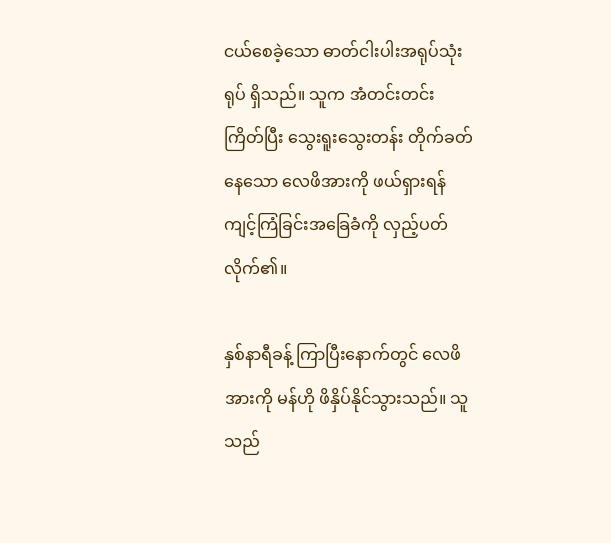ငယ်စေခဲ့သော ဓာတ်ငါးပါးအရုပ်သုံးရုပ် ရှိသည်။ သူက အံတင်းတင်းကြိတ်ပြီး သွေးရူးသွေးတန်း တိုက်ခတ်နေသော လေဖိအားကို ဖယ်ရှားရန် ကျင့်ကြံခြင်းအခြေခံကို လှည့်ပတ်လိုက်၏။

နှစ်နာရီခန့် ကြာပြီးနောက်တွင် လေဖိအားကို မန်ဟို ဖိနှိပ်နိုင်သွားသည်။ သူသည်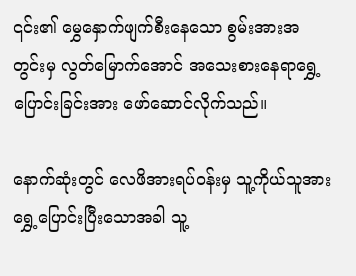၎င်း၏ မွှေနှောက်ဖျက်စီးနေသော စွမ်းအားအတွင်းမှ လွတ်‌မြောက်အောင် ‌အသေးစားနေရာရွှေ့ပြောင်းခြင်းအား ဖော်ဆောင်လိုက်သည်။

နောက်ဆုံးတွင် လေဖိအားရပ်ဝန်းမှ သူ့ကိုယ်သူအား ရွှေ့ပြောင်းပြီးသောအခါ သူ့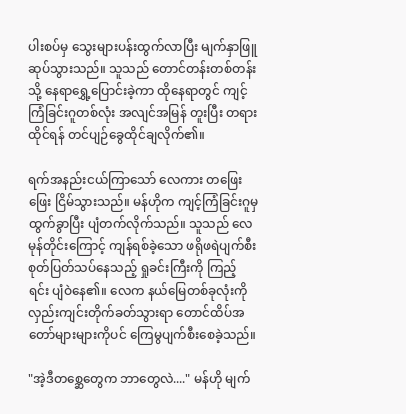ပါးစပ်မှ သွေးများပန်းထွက်လာပြီး မျက်နှာဖြူဆုပ်သွားသည်။ သူသည် ‌တောင်တန်းတစ်တန်းသို့ ‌နေရာရွှေ့ပြောင်းခဲ့ကာ ထိုနေရာတွင် ကျင့်ကြံခြင်းဂူတစ်လုံး အလျင်အမြန် တူးပြီး တရားထိုင်ရန် တင်ပျဉ်ခွေထိုင်ချလိုက်၏။

ရက်အနည်းငယ်ကြာသော် လေကား တဖြေးဖြေး ငြိမ်သွားသည်။ မန်ဟိုက ကျင့်ကြံခြင်းဂူမှ ထွက်ခွာပြီး ပျံတက်လိုက်သည်။ သူသည် လေမုန်တိုင်းကြောင့် ကျန်ရစ်ခဲ့သော ဖရိုဖရဲပျက်စီးစုတ်ပြတ်သပ်နေသည့် ရှုခင်းကြီးကို ကြည့်ရင်း ‌ပျံဝဲနေ၏။ လေက နယ်‌မြေတစ်ခုလုံးကို လှည်းကျင်းတိုက်ခတ်သွားရာ တောင်ထိပ်အတော်များများကိုပင် ကြေမွပျက်စီးစေခဲ့သည်။

"အဲ့ဒီတစ္ဆေတွေက ဘာတွေလဲ...." မန်ဟို မျက်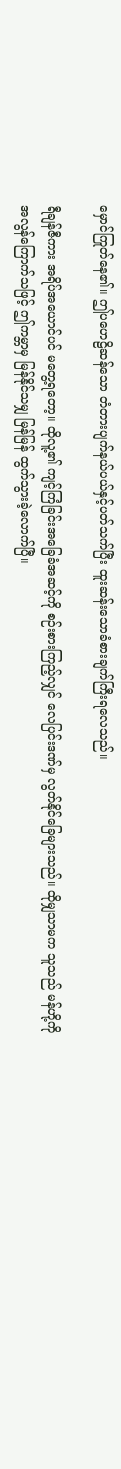မှောင်ကြုတ်နေ၏။ ဤပဟေဠိဆန်သော တံတားပျက်နယ်ပယ်နှင့်ပတ်သက်ပြီး ထူးဆန်းသောခံစားချက်ကြီးရလေသည်။

ရီချန်ဇီကား အရိပ်အယောင်ပင် မ‌‌တွေ့ရတော့။ ထိုလူ့၏ ကျင့်ကြံခြင်းအခြေခံအဆင့်ကို စဉ်းစားကြည့်လျှင် လေပြင်းဒဏ်မှ လွတ်နိုင်‌ခြေများသည်။ ထိုမျှသာမက သူသည် မန်ဟို့ကို အလွန်ကြောက်သဖြင့် ဤကမ္ဘာမှ မြန်နိုင်သမျှ မြန်မြန် ထွက်သွားခဲ့လောက်ပြီ။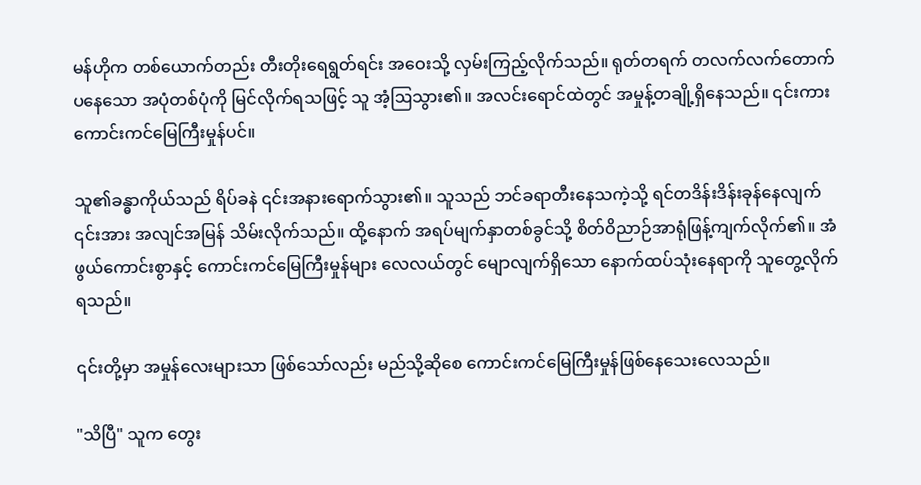မန်ဟိုက တစ်ယောက်တည်း တီးတိုးရေရွတ်ရင်း အဝေးသို့ လှမ်းကြည့်လိုက်သည်။ ရုတ်တရက် တလက်လက်တောက်ပနေသော အပုံတစ်ပုံကို မြင်လိုက်ရသဖြင့် သူ အံ့ဩသွား၏။ အလင်းရောင်ထဲတွင် အမှုန့်တချို့ရှိနေသည်။ ၎င်းကား ကောင်းကင်မြေကြီးမှုန်ပင်။

သူ၏ခန္ဓာကိုယ်သည် ရိပ်ခနဲ ၎င်းအနားရောက်သွား၏။ သူသည် ဘင်ခရာတီးနေသကဲ့သို့ ရင်တဒိန်းဒိန်းခုန်နေလျက် ၎င်းအား အလျင်အမြန် သိမ်းလိုက်သည်။ ထို့နောက် အရပ်မျက်နှာတစ်ခွင်သို့ စိတ်ဝိညာဉ်အာရုံဖြန့်ကျက်လိုက်၏။ အံဖွယ်ကောင်းစွာနှင့် ကောင်းကင်‌မြေကြီးမှုန်များ လေလယ်တွင် မျောလျက်ရှိသော နောက်ထပ်သုံးနေရာကို သူတွေ့လိုက်ရသည်။

၎င်းတို့မှာ အမှုန်‌လေးများသာ ဖြစ်သော်လည်း ‌မည်သို့ဆိုစေ ကောင်းကင်မြေကြီးမှုန်ဖြစ်နေသေးလေသည်။

"သိပြီ" သူက တွေး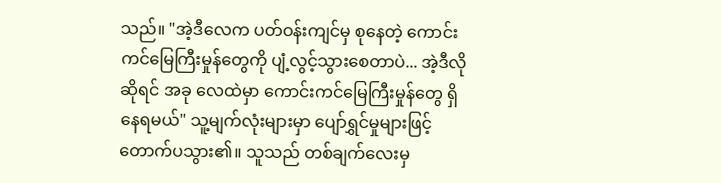သည်။ "အဲ့ဒီလေက ပတ်ဝန်းကျင်မှ စုနေတဲ့ ကောင်းကင်မြေကြီးမှုန်တွေကို ပျံ့လွင့်သွားစေတာပဲ... အဲ့ဒီလိုဆိုရင် အခု လေထဲမှာ ကောင်းကင်မြေကြီးမှုန်တွေ ရှိနေရမယ်" သူ့မျက်လုံးများမှာ ပျော်ရွှင်မှုများဖြင့် တောက်ပသွား၏။ သူသည် တစ်ချက်လေးမှ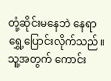တုံ့ဆိုင်းမနေဘဲ နေရာရွှေ့ပြောင်းလိုက်သည်။ သူ့အတွက် ကောင်း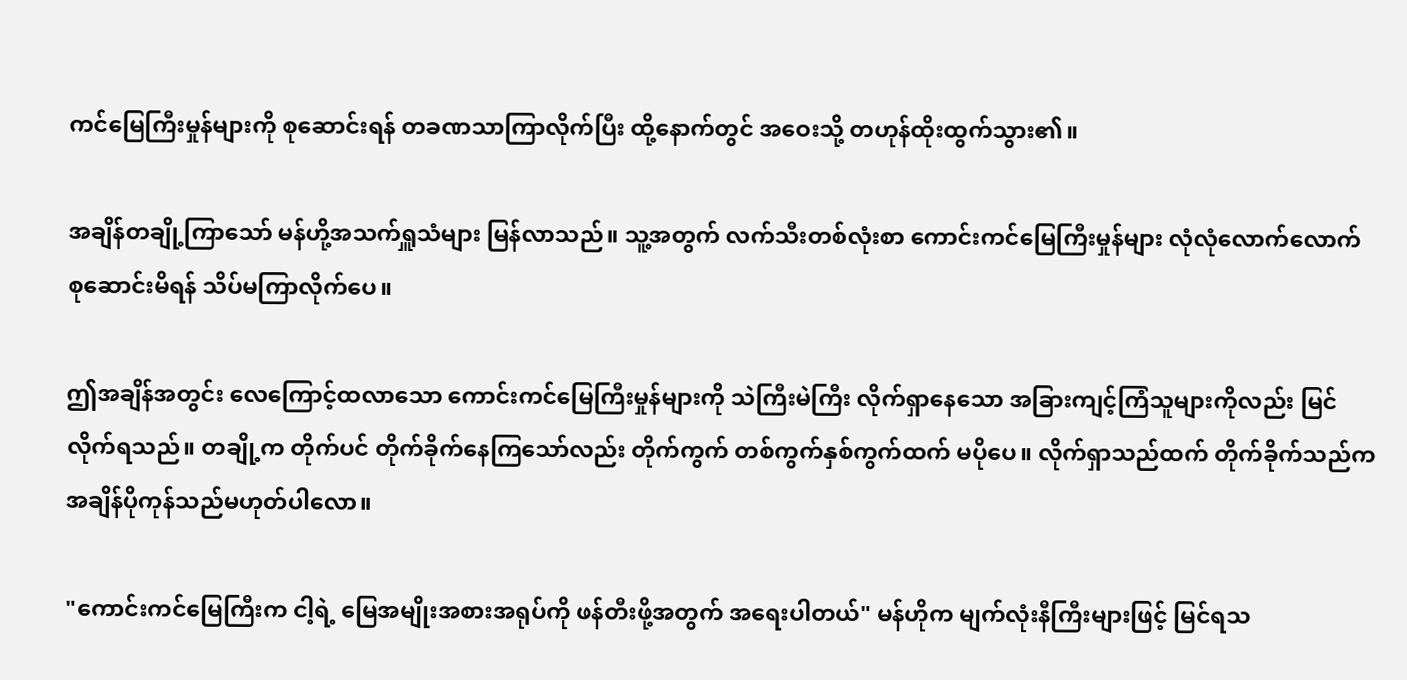ကင်မြေကြီးမှုန်များကို စုဆောင်းရန် တခဏသာကြာလိုက်ပြီး ထို့နောက်တွင် အဝေးသို့ တဟုန်ထိုးထွက်သွား၏။

အချိန်တချို့ကြာသော် မန်ဟို့အသက်ရှူသံများ မြန်လာသည်။ သူ့အတွက် လက်သီးတစ်လုံးစာ ကောင်းကင်‌မြေကြီးမှုန်များ လုံလုံလောက်လောက် စုဆောင်းမိရန် သိပ်မကြာလိုက်ပေ။

ဤအချိန်အတွင်း လေကြောင့်ထလာသော ကောင်းကင်မြေကြီးမှုန်များကို သဲကြီးမဲကြီး လိုက်ရှာနေသော အခြားကျင့်ကြံသူများကိုလည်း မြင်လိုက်ရသည်။ တချို့က တိုက်ပင် တိုက်ခိုက်နေကြသော်လည်း တိုက်ကွက် တစ်ကွက်နှစ်ကွက်ထက် မပိုပေ။ လိုက်ရှာသည်ထက် တိုက်ခိုက်သည်က အချိန်ပိုကုန်သည်မဟုတ်ပါလော။

"ကောင်းကင်မြေကြီးက ငါ့ရဲ့ ‌မြေအမျိုးအစားအရုပ်ကို ဖန်တီးဖို့အတွက် အရေးပါတယ်" မန်ဟိုက မျက်လုံးနီကြီးများဖြင့် ‌မြင်ရသ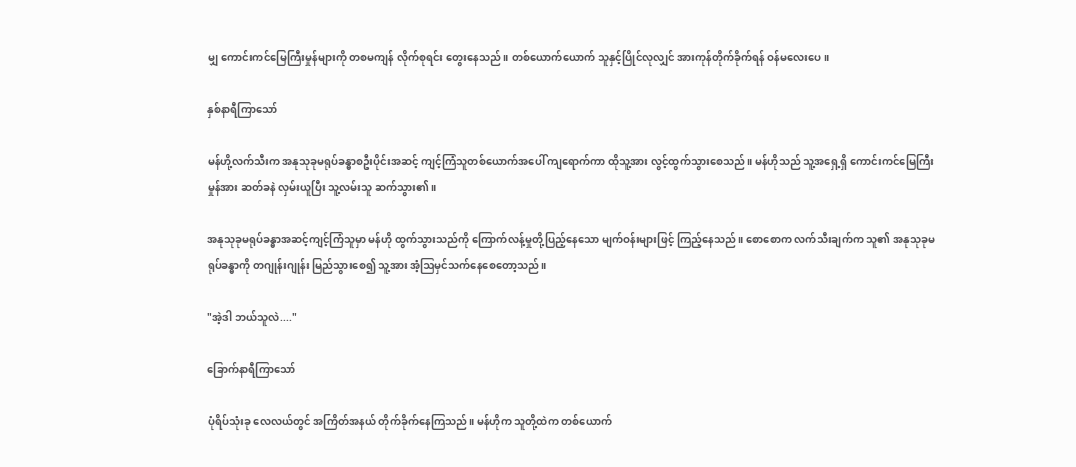မျှ ကောင်းကင်မြေကြီးမှုန်များကို တစမကျန် လိုက်စုရင်း တွေးနေသည်။ တစ်ယောက်ယောက် သူနှင့်ပြိုင်လုလျှင် အားကုန်တိုက်ခိုက်ရန် ဝန်မလေးပေ။

နှစ်နာရီကြာသော်

မန်ဟို့လက်သီးက အနုသုခုမရုပ်ခန္ဓာစဦးပိုင်းအဆင့် ကျင့်ကြံသူတစ်‌ယောက်အပေါ် ကျရောက်ကာ ထိုသူ့အား ‌လွင့်ထွက်သွားစေသည်။ မန်ဟိုသည် သူ့အရှေ့ရှိ ကောင်းကင်မြေကြီးမှုန်အား ဆတ်ခနဲ လှမ်းယူပြီး သူ့လမ်းသူ ဆက်သွား၏။

အနုသုခုမရုပ်ခန္ဓာအဆင့်ကျင့်ကြံသူမှာ မန်ဟို ထွက်သွားသည်ကို ကြောက်လန့်မှုတို့ပြည့်နေသော မျက်ဝန်းများဖြင့် ကြည့်နေသည်။ စောစောက လက်သီးချက်က သူ၏ အနုသုခုမရုပ်ခန္ဓာကို တဂျုန်းဂျုန်း မြည်သွားစေ၍ သူ့အား အံ့ဩမှင်သက်နေစေတော့သည်။

"အဲ့ဒါ ဘယ်သူလဲ...."

ခြောက်နာရီကြာသော်

ပုံရိပ်သုံးခု လေလယ်တွင် အကြိတ်အနယ် တိုက်ခိုက်နေကြသည်။ မန်ဟိုက သူတို့ထဲက တစ်ယောက်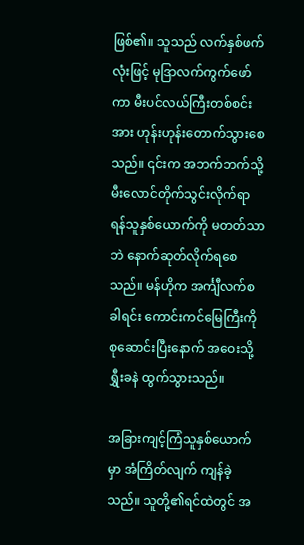ဖြစ်၏။ သူသည် လက်နှစ်ဖက်လုံးဖြင့် မုဒြာလက်ကွက်ဖော်ကာ မီးပင်လယ်ကြီးတစ်စင်းအား ဟုန်းဟုန်းတောက်သွားစေသည်။ ၎င်းက အဘက်ဘက်သို့ မီးလောင်တိုက်သွင်းလိုက်ရာ ရန်သူနှစ်ယောက်ကို မတတ်သာဘဲ နောက်ဆုတ်လိုက်ရစေသည်။ မန်ဟိုက အင်္ကျီလက်စခါရင်း ကောင်းကင်မြေကြီးကို စုဆောင်းပြီးနောက် အဝေးသို့ ရွှီးခနဲ ထွက်သွားသည်။

အခြားကျင့်ကြံသူနှစ်ယောက်မှာ အံကြိတ်လျက် ကျန်ခဲ့သည်။ သူတို့၏ရင်ထဲတွင် အ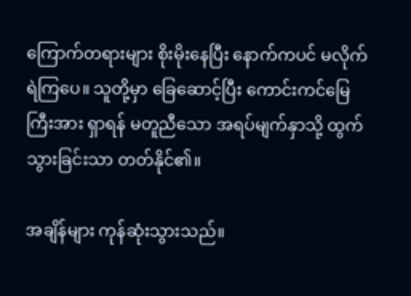ကြောက်တရားများ စိုးမိုးနေပြီး နောက်ကပင် မလိုက်ရဲကြပေ။ သူတို့မှာ ခြေဆောင့်ပြီး ကောင်းကင်မြေကြီးအား ရှာရန် မတူညီသော အရပ်မျက်နှာသို့ ထွက်သွားခြင်းသာ တတ်နိုင်၏။

အချိန်များ ကုန်ဆုံးသွားသည်။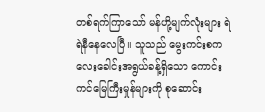တစ်ရက်ကြာသော် မန်ဟို့မျက်လုံးများ ရဲရဲနီနေလေပြီ။ သူသည် မွေးကင်းစကလေးခေါင်းအရွယ်ခန့်ရှိသော ကောင်းကင်‌မြေကြီးမှုန်များကို စုဆောင်း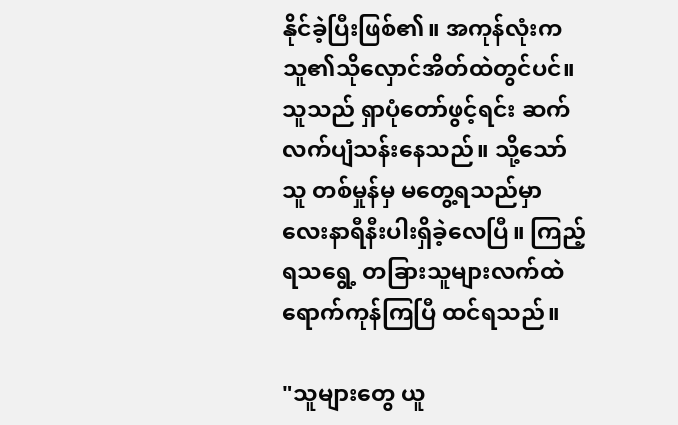နိုင်ခဲ့ပြီးဖြစ်၏။ အကုန်လုံးက သူ၏သိုလှောင်အိတ်ထဲတွင်ပင်။ သူသည် ရှာပုံတော်ဖွင့်ရင်း ဆက်လက်ပျံသန်းနေသည်။ သို့သော် သူ တစ်မှုန်မှ မတွေ့ရသည်မှာ လေးနာရီနီးပါးရှိခဲ့လေပြီ။ ကြည့်ရသရွေ့ တခြားသူများလက်ထဲရောက်ကုန်ကြပြီ ထင်ရသည်။

"သူများတွေ ယူ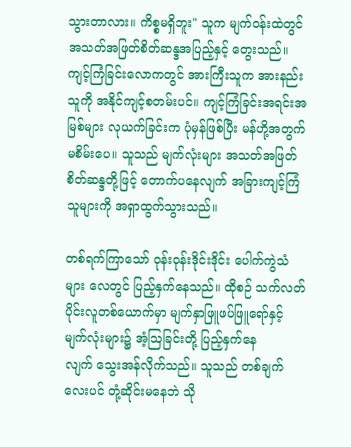သွားတာလား။ ကိစ္စမရှိဘူး" သူက မျက်ဝန်းထဲတွင် အသတ်အဖြတ်စိတ်ဆန္ဒအပြည့်နှင့် တွေးသည်။ ကျင့်ကြံခြင်းလောကတွင် အားကြီးသူက အားနည်းသူကို အနိုင်ကျင့်စတမ်းပင်။ ကျင့်ကြံခြင်းအရင်းအမြစ်များ လုယက်ခြင်းက ပုံမှန်ဖြစ်ပြီး မန်ဟို့အတွက် မစိမ်းပေ။ သူသည် မျက်လုံးများ အသတ်အဖြတ်စိတ်ဆန္ဒတို့ဖြင့် တောက်ပနေလျက် အခြားကျင့်ကြံသူများကို အရှာထွက်သွားသည်။

တစ်ရက်ကြာသော် ဝုန်းဝုန်းဒိုင်းဒိုင်း ပေါက်ကွဲသံများ လေတွင် ပြည့်နှက်နေသည်။ ထိုစဉ် သက်လတ်ပိုင်းလူတစ်ယောက်မှာ မျက်နှာဖြူဖပ်ဖြူရော်နှင့် မျက်လုံးများ၌ အံ့ဩခြင်းတို့ ပြည့်နှက်နေလျက် ‌သွေးအန်လိုက်သည်။ သူသည် တစ်ချက်လေးပင် တုံ့ဆိုင်းမနေဘဲ သို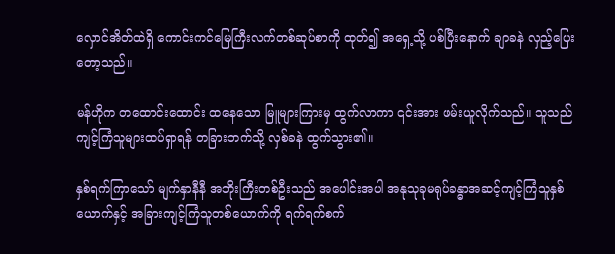လှောင်အိတ်ထဲရှိ ကောင်းကင်မြေကြီးလက်တစ်ဆုပ်စာကို ထုတ်၍ အရှေ့သို့ ပစ်ပြီးနောက် ချာခနဲ လှည့်ပြေးတော့သည်။

မန်ဟိုက တ‌ထောင်းထောင်း‌ ထနေသော မြူများကြားမှ ထွက်လာကာ ၎င်းအား ဖမ်းယူလိုက်သည်။ သူသည် ကျင့်ကြံသူများထပ်ရှာရန် တခြားဘက်သို့ လှစ်ခနဲ ထွက်သွား၏။

နှစ်ရက်ကြာသော် မျက်နှာနီနီ အဘိုးကြီးတစ်ဦးသည် အပေါင်းအပါ အနုသုခုမရုပ်ခန္ဓာအဆင့်ကျင့်ကြံသူနှစ်ယောက်နှင့် အခြားကျင့်ကြံသူတစ်‌ယောက်ကို ရက်ရက်စက်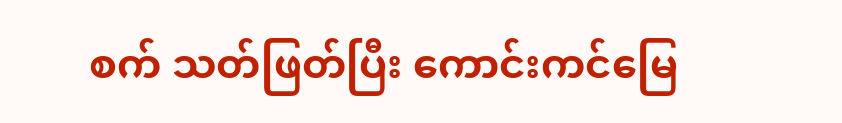စက် သတ်ဖြတ်ပြီး ကောင်းကင်မြေ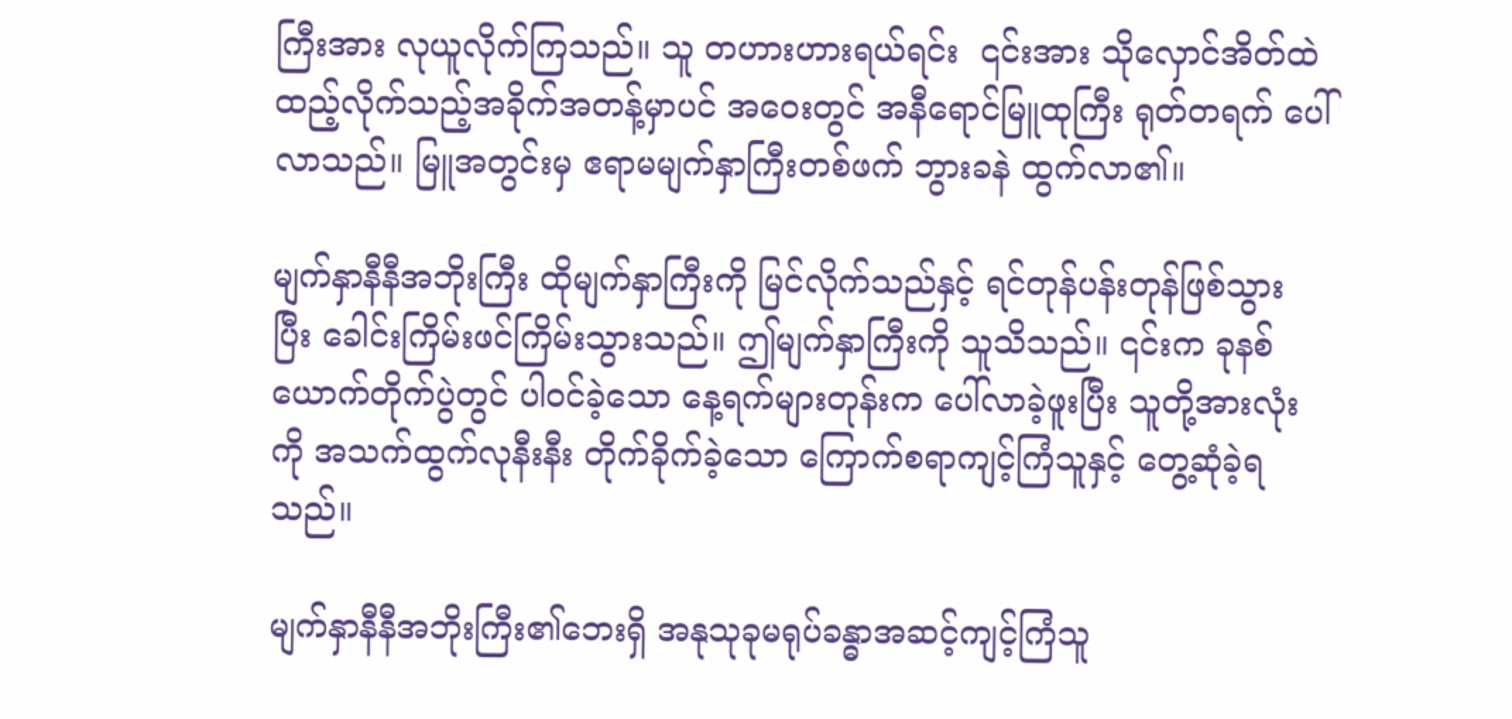ကြီးအား လုယူလိုက်ကြသည်။ သူ ‌တဟားဟားရယ်ရင်း ‌ ၎င်းအား သိုလှောင်အိတ်ထဲ ထည့်လိုက်သည့်အခိုက်အတန့်မှာပင် အဝေးတွင် အနီရောင်မြူထုကြီး ရုတ်တရက် ပေါ်လာသည်။ မြူအတွင်းမှ ဧရာမမျက်နှာကြီးတစ်ဖက် ဘွားခနဲ ထွက်လာ၏။

မျက်နှာနီနီအဘိုးကြီး ထိုမျက်နှာကြီးကို မြင်လိုက်သည်နှင့် ရင်တုန်ပန်းတုန်ဖြစ်သွားပြီး ‌ခေါင်းကြိမ်းဖင်ကြိမ်းသွားသည်။ ဤမျက်နှာကြီးကို သူသိသည်။ ၎င်းက ခုနစ်ယောက်တိုက်ပွဲတွင် ပါဝင်ခဲ့သော နေ့ရက်များတုန်းက ပေါ်လာခဲ့ဖူးပြီး သူတို့အားလုံးကို အသက်ထွက်လုနီးနီး တိုက်ခိုက်ခဲ့သော ကြောက်စရာကျင့်ကြံသူနှင့် တွေ့ဆုံခဲ့ရသည်။

မျက်နှာနီနီအဘိုးကြီး၏ဘေးရှိ အနုသုခုမရုပ်ခန္ဓာအဆင့်ကျင့်ကြံသူ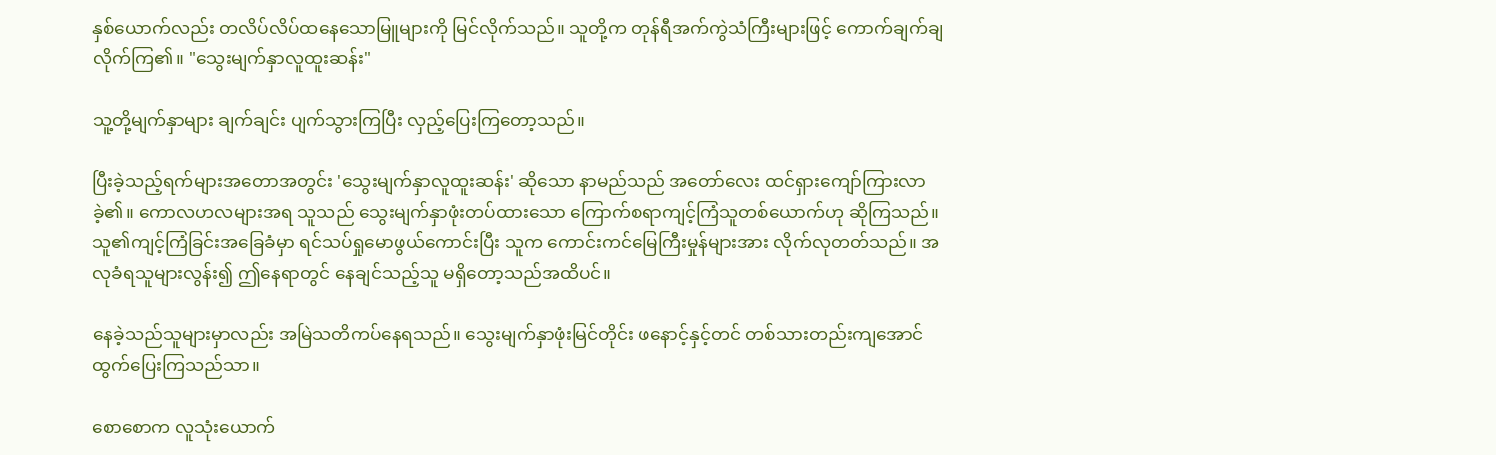နှစ်ယောက်လည်း ‌တလိပ်လိပ်ထနေသောမြူများကို မြင်လိုက်သည်။ သူတို့က တုန်ရီအက်ကွဲသံကြီးများဖြင့် ကောက်ချက်ချလိုက်ကြ၏။ "သွေးမျက်နှာလူထူးဆန်း"

သူ့တို့မျက်နှာများ ချက်ချင်း ပျက်သွားကြပြီး လှည့်ပြေးကြတော့သည်။

ပြီးခဲ့သည့်ရက်များအတောအတွင်း 'သွေးမျက်နှာလူထူးဆန်း' ဆိုသော နာမည်သည် အတော်လေး ထင်ရှားကျော်ကြားလာခဲ့၏။ ကောလဟလများအရ သူသည် သွေးမျက်နှာဖုံးတပ်ထားသော ကြောက်စရာကျင့်ကြံသူတစ်ယောက်ဟု ဆိုကြသည်။ သူ၏ကျင့်ကြံခြင်းအခြေခံမှာ ရင်သပ်ရှုမောဖွယ်ကောင်းပြီး သူက ‌ကောင်းကင်မြေကြီးမှုန်များအား လိုက်လုတတ်သည်။ အလုခံရသူများလွန်း၍ ဤနေရာတွင် နေချင်သည့်သူ မရှိတော့သည်အထိပင်။

နေခဲ့သည်သူများမှာလည်း အမြဲသတိကပ်နေရသည်။ သွေးမျက်နှာဖုံးမြင်တိုင်း ဖနောင့်နှင့်တင် တစ်သားတည်းကျအောင် ထွက်ပြေးကြသည်သာ။

စောစောက လူသုံးယောက်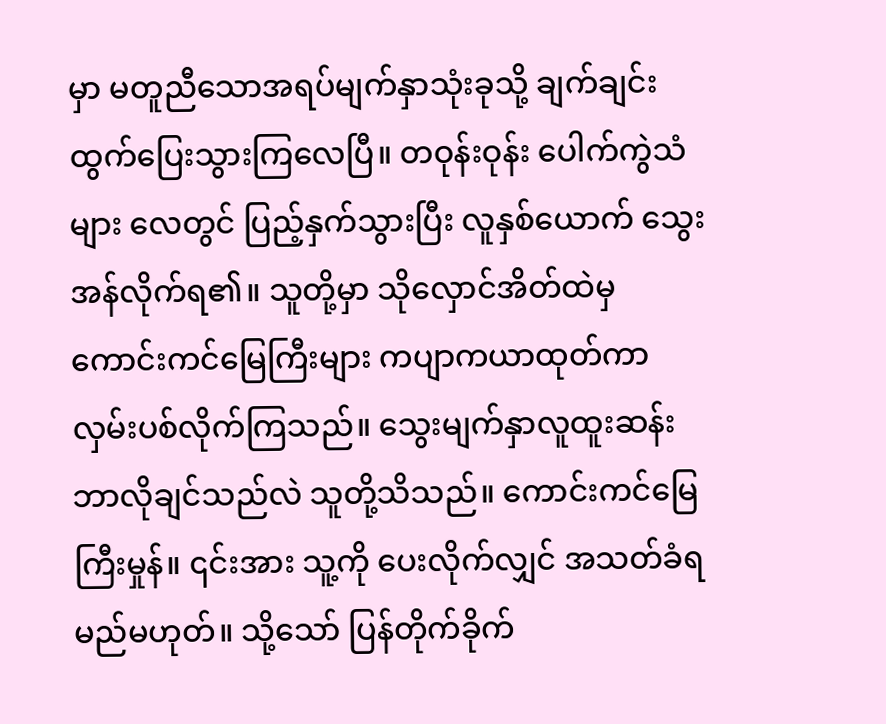မှာ မတူညီသောအရပ်မျက်နှာသုံးခုသို့ ချက်ချင်း ထွက်ပြေးသွားကြလေပြီ။ တဝုန်းဝုန်း ပေါက်ကွဲသံများ လေတွင် ပြည့်နှက်သွားပြီး လူနှစ်ယောက် သွေးအန်လိုက်ရ၏။ သူတို့မှာ သိုလှောင်အိတ်ထဲမှ ကောင်းကင်မြေကြီးများ ကပျာကယာထုတ်ကာ လှမ်းပစ်လိုက်ကြသည်။ သွေးမျက်နှာလူထူးဆန်း ဘာလိုချင်သည်လဲ သူတို့သိသည်။ ကောင်းကင်‌မြေကြီးမှုန်။ ၎င်းအား သူ့ကို ပေးလိုက်လျှင် အသတ်ခံရမည်မဟုတ်။ သို့သော် ပြန်တိုက်ခိုက်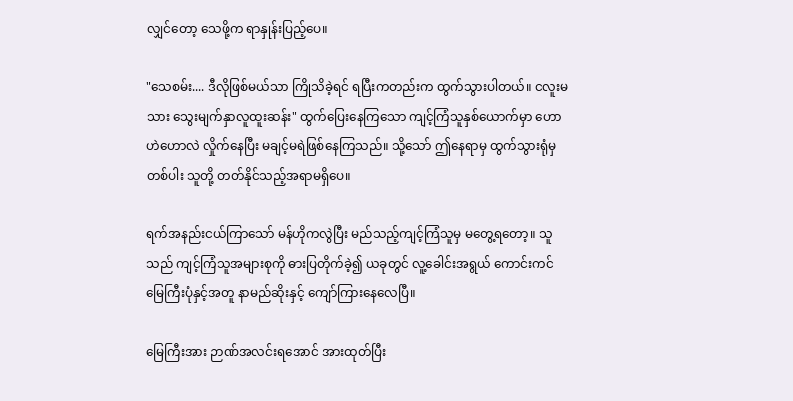လျှင်တော့ သေဖို့က ရာနှုန်းပြည့်ပေ။

"သေစမ်း.... ဒီလိုဖြစ်မယ်သာ ကြိုသိခဲ့ရင် ရပြီးကတည်းက ထွက်သွားပါတယ်။ ‌‌ငလူးမသား ‌သွေးမျက်နှာလူထူးဆန်း" ထွက်ပြေးနေကြသော ကျင့်ကြံသူနှစ်ယောက်မှာ ဟောဟဲဟောလဲ လှိုက်နေပြီး မချင့်မရဲဖြစ်နေကြသည်။ သို့သော် ဤနေရာမှ ထွက်သွားရုံမှတစ်ပါး သူတို့ တတ်နိုင်သည့်အရာမရှိပေ။

ရက်အနည်းငယ်ကြာသော် မန်ဟိုကလွဲပြီး မည်သည့်ကျင့်ကြံသူမှ မတွေ့ရတော့။ သူသည် ကျင့်ကြံသူအများစုကို ဓားပြတိုက်ခဲ့၍ ယခုတွင် လူ့ခေါင်းအရွယ် ကောင်းကင်မြေကြီးပုံနှင့်အတူ နာမည်ဆိုးနှင့် ကျော်ကြားနေလေပြီ။

မြေကြီးအား ဉာဏ်အလင်းရအောင် အားထုတ်ပြီး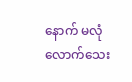နောက် မလုံလောက်သေး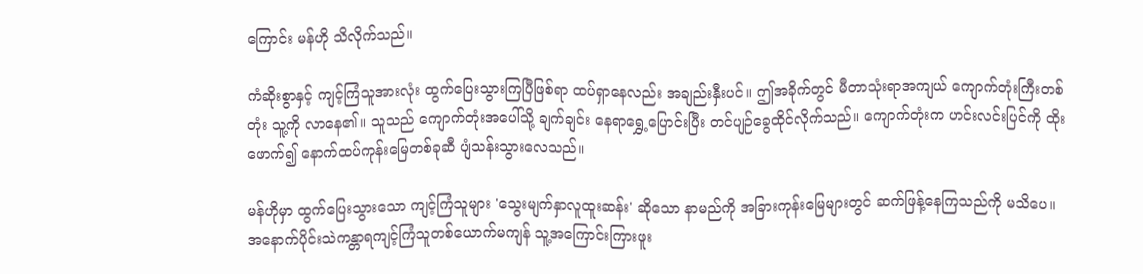ကြောင်း မန်ဟို သိလိုက်သည်။

ကံဆိုးစွာနှင့် ကျင့်ကြံသူအားလုံး ထွက်ပြေးသွားကြပြီဖြစ်ရာ ထပ်ရှာနေလည်း အချည်းနှီးပင်။ ဤအခိုက်တွင် မီတာသုံးရာအကျယ် ကျောက်တုံးကြီးတစ်တုံး သူ့ကို လာနေ၏။ သူသည် ကျောက်တုံးအပေါ်သို့ ချက်ချင်း နေရာရွှေ့ပြောင်းပြီး တင်ပျဉ်ခွေထိုင်လိုက်သည်။ ကျောက်တုံးက ဟင်းလင်းပြင်ကို ထိုးဖောက်၍ နောက်ထပ်‌ကုန်းမြေတစ်ခုဆီ ပျံသန်းသွားလေသည်။

မန်ဟိုမှာ ထွက်ပြေးသွားသော ကျင့်ကြံသူများ 'သွေးမျက်နှာလူထူးဆန်း' ဆိုသော နာမည်ကို အခြားကုန်းမြေများတွင် ဆက်ဖြန့်နေကြသည်ကို မသိပေ။ အနောက်ပိုင်းသဲကန္တာရကျင့်ကြံသူတစ်ယောက်မကျန် သူ့အကြောင်းကြားဖူး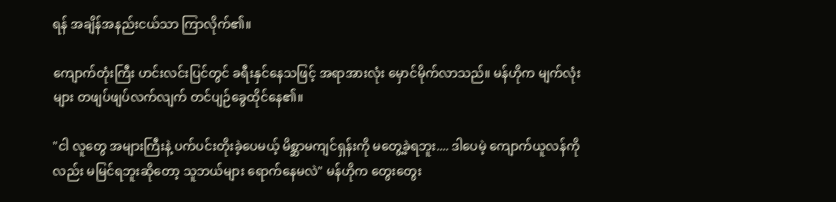ရန် အချိန်အနည်းငယ်သာ ကြာလိုက်၏။

ကျောက်တုံးကြီး ဟင်းလင်းပြင်တွင် ခရီးနှင်နေသဖြင့် အရာအားလုံး မှောင်မိုက်လာသည်။ မန်ဟိုက မျက်လုံးများ တဖျပ်ဖျပ်လက်လျက် တင်ပျဉ်ခွေထိုင်နေ၏။

"ငါ လူတွေ အများကြီးနဲ့ ပက်ပင်းတိုးခဲ့ပေမယ့် မိစ္ဆာမကျင်ရှန်းကို မတွေ့ခဲ့ရဘူး.... ဒါပေမဲ့ ကျောက်ယူလန်ကိုလည်း မမြင်ရဘူးဆိုတော့ သူဘယ်များ ရောက်နေမလဲ" မန်ဟိုက တွေးတွေး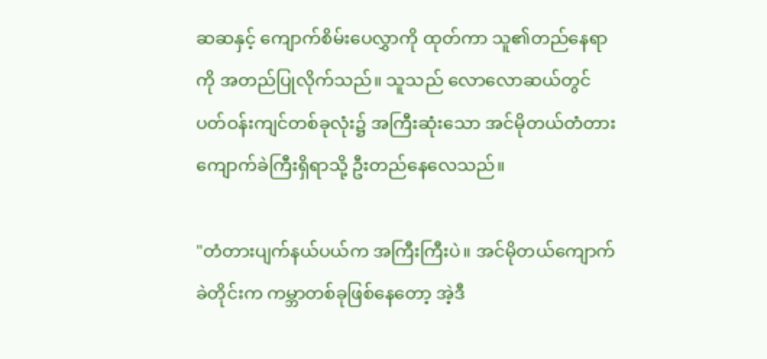ဆဆနှင့် ကျောက်စိမ်းပေလွှာကို ထုတ်ကာ သူ၏တည်နေရာကို အတည်ပြုလိုက်သည်။ သူသည် လောလောဆယ်တွင် ပတ်ဝန်းကျင်တစ်ခုလုံး၌ အကြီးဆုံးသော အင်မိုတယ်တံတားကျောက်ခဲကြီးရှိရာသို့ ဦးတည်နေလေသည်။

"တံတားပျက်နယ်ပယ်က အကြီးကြီးပဲ။ အင်မိုတယ်ကျောက်ခဲတိုင်းက ကမ္ဘာတစ်ခုဖြစ်နေတော့ အဲ့ဒီ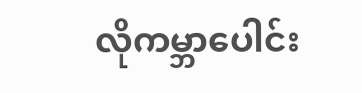လိုကမ္ဘာပေါင်း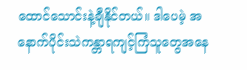ထောင်သောင်းနဲ့ချီနိုင်တယ်။ ဒါပေမဲ့ အနောက်ပိုင်းသဲကန္တာရကျင့်ကြံသူ‌တွေအနေ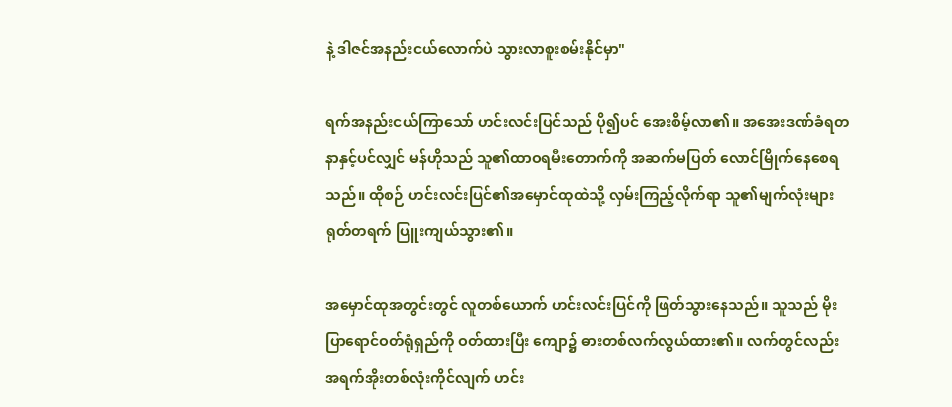နဲ့ ဒါဇင်အနည်းငယ်လောက်ပဲ သွားလာစူးစမ်းနိုင်မှာ"

ရက်အနည်းငယ်ကြာသော် ဟင်းလင်းပြင်သည် ပို၍ပင် အေးစိမ့်လာ၏။ အ‌အေးဒဏ်ခံရတနာနှင့်ပင်လျှင် မန်ဟိုသည် သူ၏ထာဝရမီးတောက်ကို အဆက်မပြတ် လောင်မြိုက်နေစေရသည်။ ထိုစဉ် ဟင်းလင်းပြင်၏အမှောင်ထုထဲသို့ လှမ်းကြည့်လိုက်ရာ သူ၏မျက်လုံးများ ရုတ်တရက် ပြူးကျယ်သွား၏။

အမှောင်ထုအတွင်းတွင် လူတစ်ယောက် ဟင်းလင်းပြင်ကို ဖြတ်သွားနေသည်။ သူသည် မိုးပြာရောင်ဝတ်ရုံရှည်ကို ဝတ်ထားပြီး ကျော၌ ဓားတစ်လက်လွယ်ထား၏။ လက်တွင်လည်း အရက်အိုးတစ်လုံးကိုင်လျက် ‌ဟင်း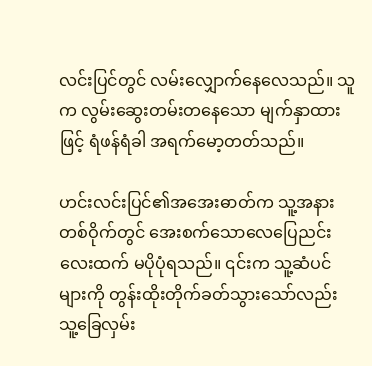လင်းပြင်တွင် လမ်းလျှောက်နေ‌လေသည်။ သူက လွမ်းဆွေးတမ်းတနေသော မျက်နှာထားဖြင့် ‌ရံဖန်ရံခါ အရက်မော့‌တတ်သည်။

ဟင်းလင်းပြင်၏အအေးဓာတ်က သူ့အနားတစ်ဝိုက်တွင် အေးစက်သောလေပြေညင်းလေးထက် မပိုပုံရသည်။ ၎င်းက သူ့ဆံပင်များကို တွန်းထိုးတိုက်ခတ်သွားသော်လည်း သူ့ခြေလှမ်း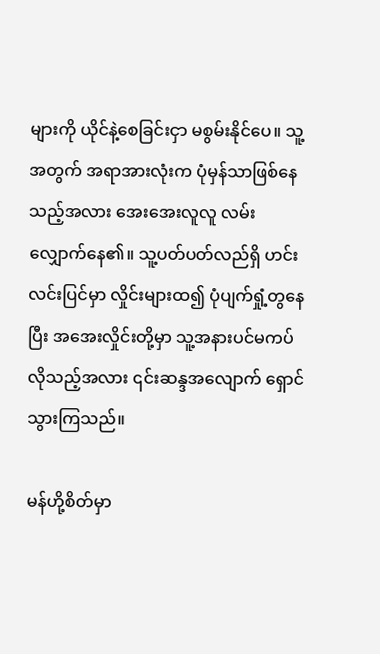များကို ယိုင်နဲ့စေခြင်းငှာ မစွမ်းနိုင်ပေ။ သူ့အတွက် အရာအားလုံးက ပုံမှန်သာဖြစ်နေသည့်အလား အေးအေးလူလူ လမ်းလျှောက်နေ၏။ သူ့ပတ်ပတ်လည်ရှိ ဟင်းလင်းပြင်မှာ လှိုင်းများထ၍ ပုံပျက်ရှုံ့‌တွနေပြီး အအေးလှိုင်းတို့မှာ သူ့အနားပင်မကပ်လိုသည့်အလား ၎င်းဆန္ဒအလျောက် ရှောင်သွားကြသည်။

မန်ဟို့စိတ်မှာ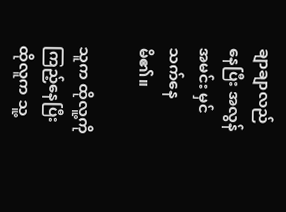ချာချာလည်နေပြီး အလွန်အမင်း မှင်သက်နေမိ၏။

သူက ထိုလူ့ကို ကြည့်နေပြီး ထိုလူက သူ့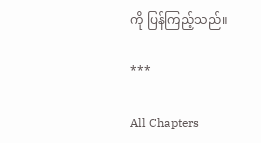ကို ပြန်ကြည့်သည်။

***

All Chapters